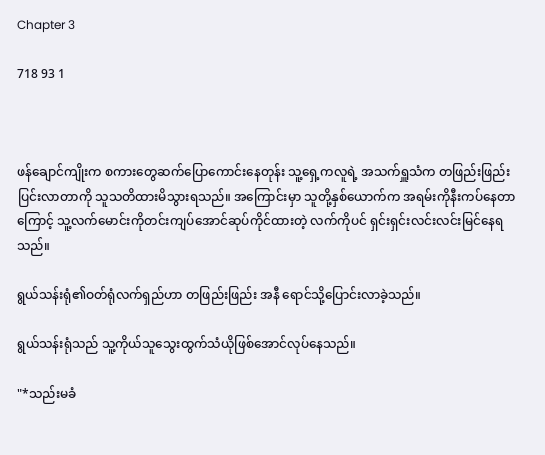Chapter 3

718 93 1



ဖန်ချောင်ကျိုးက စကားတွေဆက်ပြောကောင်းနေတုန်း သူ့ရှေ့ကလူရဲ့ အသက်ရှူသံက တဖြည်းဖြည်းပြင်းလာတာကို သူသတိထားမိသွားရသည်။ အကြောင်းမှာ သူတို့နှစ်ယောက်က အရမ်းကိုနီးကပ်နေတာကြောင့် သူ့လက်မောင်းကိုတင်းကျပ်အောင်ဆုပ်ကိုင်ထားတဲ့ လက်ကိုပင် ရှင်းရှင်းလင်းလင်းမြင်နေရသည်။

ရွယ်သန်းရုံ၏ဝတ်ရုံလက်ရှည်ဟာ တဖြည်းဖြည်း အနီ ရောင်သို့ပြောင်းလာခဲ့သည်။

ရွယ်သန်းရုံသည် သူ့ကိုယ်သူသွေးထွက်သံယိုဖြစ်အောင်လုပ်နေသည်။

"*သည်းမခံ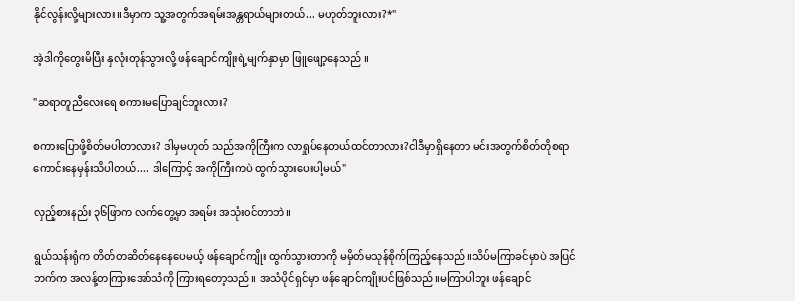နိုင်လွန်းလို့များလား။ဒီမှာက သူ့အတွက်အရမ်းအန္တရာယ်များတယ်... မဟုတ်ဘူးလား?*"

အဲ့ဒါကိုတွေးမိပြီး နှလုံးတုန်သွားလို့ ဖန်ချောင်ကျိုးရဲ့မျက်နှာမှာ ဖြူဖျော့နေသည် ။

"ဆရာတူညီလေးရေ စကားမပြောချင်ဘူးလား?

စကားပြောဖို့စိတ်မပါတာလား? ဒါမှမဟုတ် သည်အကိုကြီးက လာရှုပ်နေတယ်ထင်တာလား?ငါဒီမှာရှိနေတာ မင်းအတွက်စိတ်တိုစရာကောင်းနေမှန်းသိပါတယ်.... ဒါကြောင့် အကိုကြီးကပဲ ထွက်သွားပေးပါ့မယ်"

လှည့်စားနည်း ၃၆ဖြာက လက်တွေ့မှာ အရမ်း အသုံး၀င်တာဘဲ။

ရွယ်သန်းရုံက တိတ်တဆိတ်နေနေပေမယ့် ဖန်ချောင်ကျိုး ထွက်သွားတာကို မမှိတ်မသုန်စိုက်ကြည့်နေသည်။သိပ်မကြာခင်မှာပဲ အပြင်ဘက်က အလန့်တကြားအော်သံကို ကြားရတော့သည်။ အသံပိုင်ရှင်မှာ ဖန်ချောင်ကျိုးပင်ဖြစ်သည်။မကြာပါဘူး ဖန်ချောင်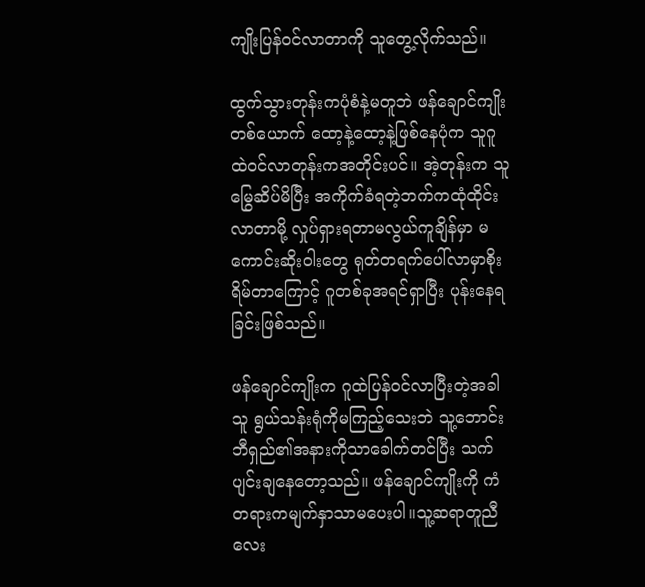ကျိုးပြန်ဝင်လာတာကို သူတွေ့လိုက်သည်။

ထွက်သွားတုန်းကပုံစံနဲ့မတူဘဲ ဖန်ချောင်ကျိုးတစ်ယောက် ထော့နဲ့ထော့နဲ့ဖြစ်နေပုံက သူဂူထဲဝင်လာတုန်းကအတိုင်းပင်။ အဲ့တုန်းက သူမြွေဆိပ်မိပြီး အကိုက်ခံရတဲ့ဘက်ကထုံထိုင်းလာတာမို့ လှုပ်ရှားရတာမလွယ်ကူချိန်မှာ မကောင်းဆိုးဝါးတွေ ရုတ်တရက်ပေါ်လာမှာစိုးရိမ်တာကြောင့် ဂူတစ်ခုအရင်ရှာပြီး ပုန်းနေရခြင်းဖြစ်သည်။

ဖန်ချောင်ကျိုးက ဂူထဲပြန်ဝင်လာပြီးတဲ့အခါ သူ ရွယ်သန်းရုံကိုမကြည့်သေးဘဲ သူ့ဘောင်းဘီရှည်၏အနားကိုသာခေါက်တင်ပြီး သက်ပျင်းချနေတော့သည်။ ဖန်ချောင်ကျိုးကို ကံတရားကမျက်နှာသာမပေးပါ။သူ့ဆရာတူညီလေး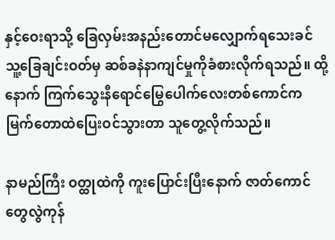နှင့်ဝေးရာသို့ ခြေလှမ်းအနည်းတောင်မလျှောက်ရသေးခင် သူ့ခြေချင်းဝတ်မှ ဆစ်ခနဲနာကျင်မှုကိုခံစားလိုက်ရသည်။ ထို့နောက် ကြက်သွေးနီရောင်မြွေပေါက်လေးတစ်ကောင်က မြက်တောထဲပြေးဝင်သွားတာ သူတွေ့လိုက်သည်။

နာမည်ကြီး ဝတ္ထုထဲကို ကူးပြောင်းပြီးနောက် ဇာတ်ကောင်တွေလွဲကုန်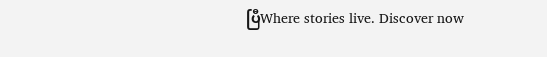ပြီWhere stories live. Discover now